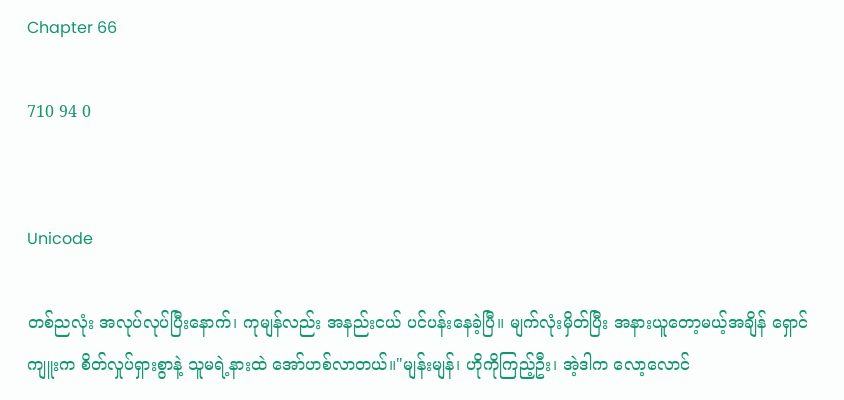Chapter 66

710 94 0


Unicode

တစ်ညလုံး အလုပ်လုပ်ပြီးနောက်၊ ကုမျန်လည်း အနည်းငယ် ပင်ပန်းနေခဲ့ပြီ။ မျက်လုံးမှိတ်ပြီး အနားယူတော့မယ့်အချိန် ရှောင်ကျူးက စိတ်လှုပ်ရှားစွာနဲ့ သူမရဲ့နားထဲ အော်ဟစ်လာတယ်။"မျန်းမျန်၊ ဟိုကိုကြည့်ဦး၊ အဲ့ဒါက လော့လောင်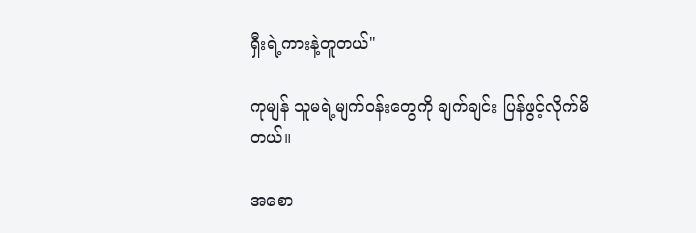ရှီးရဲ့ကားနဲ့တူတယ်"

ကုမျန် သူမရဲ့မျက်၀န်းတွေကို ချက်ချင်း ပြန်ဖွင့်လိုက်မိတယ်။

အစော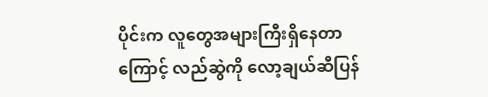ပိုင်းက လူတွေအများကြီးရှိနေတာကြောင့် လည်ဆွဲကို လော့ချယ်ဆီပြန်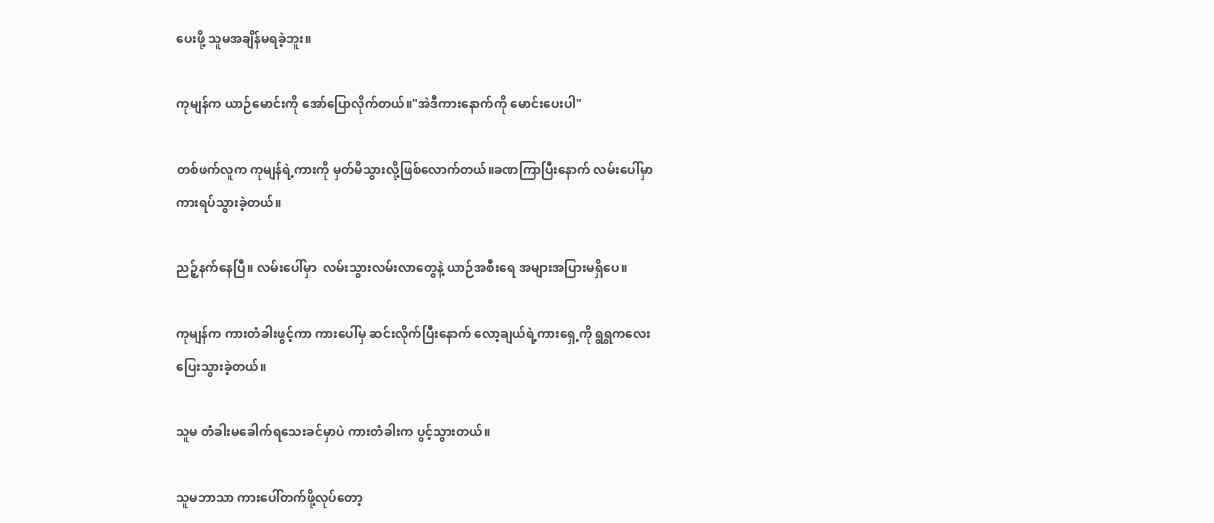ပေးဖို့ သူမအချိန်မရခဲ့ဘူး။

ကုမျန်က ယာဉ်မောင်းကို အော်ပြောလိုက်တယ်။"အဲဒီကားနောက်ကို မောင်းပေးပါ"

တစ်ဖက်လူက ကုမျန်ရဲ့ကားကို မှတ်မိသွားလို့ဖြစ်‌လောက်တယ်။ခဏကြာပြီးနောက် လမ်းပေါ်မှာ ကားရပ်သွားခဲ့တယ်။

ညဉ့်နက်နေပြီ။ လမ်းပေါ်မှာ  လမ်းသွားလမ်းလာတွေနဲ့ ယာဉ်အစီးရေ အများအပြားမရှိပေ။

ကုမျန်က ကားတံခါးဖွင့်ကာ ကားပေါ်မှ ဆင်းလိုက်ပြီးနောက် လော့ချယ်ရဲ့ကားရှေ့ကို ရွရွကလေးပြေးသွားခဲ့တယ်။

သူမ တံခါးမခေါက်ရသေးခင်မှာပဲ ကားတံခါးက ပွင့်သွားတယ်။

သူမဘာသာ ကားပေါ်တက်ဖို့လုပ်တော့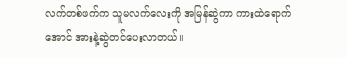လက်တစ်ဖက်က သူမလက်လေးကို အမြန်ဆွဲကာ ကားထဲရောက်အောင် အားနဲ့ဆွဲတင်ပေးလာတယ်။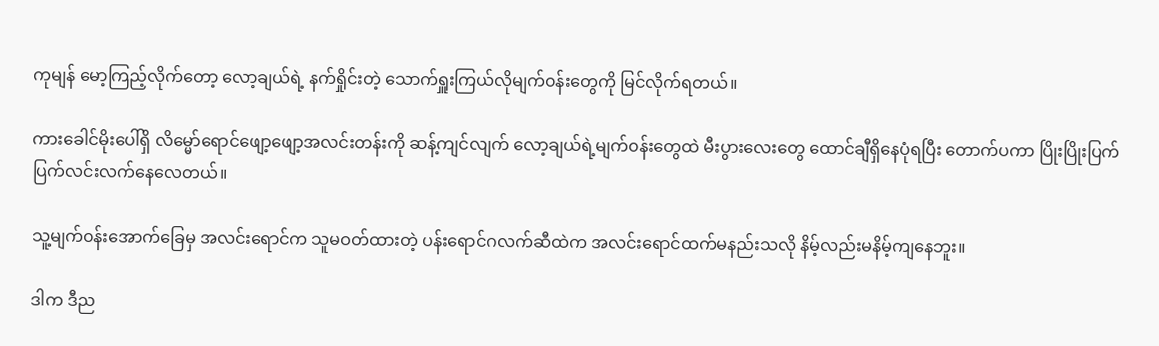ကုမျန် မော့ကြည့်လိုက်တော့ လော့ချယ်ရဲ့ နက်ရှိုင်းတဲ့ သောက်ရှူးကြယ်လိုမျက်၀န်းတွေကို မြင်လိုက်ရတယ်။

ကားခေါင်မိုးပေါ်ရှိ လိမ္မော်ရောင်ဖျော့ဖျော့အလင်းတန်းကို ဆန့်ကျင်လျက် လော့ချယ်ရဲ့မျက်၀န်းတွေထဲ မီးပွားလေးတွေ ထောင်ချီရှိနေပုံရပြီး တောက်ပကာ ပြိုးပြိုးပြက်ပြက်လင်းလက်နေလေတယ်။

သူ့မျက်၀န်းအောက်ခြေမှ အလင်းရောင်က သူမဝတ်ထားတဲ့ ပန်းရောင်ဂလက်ဆီထဲက အလင်းရောင်ထက်မနည်းသလို နိမ့်လည်းမနိမ့်ကျနေဘူး။

ဒါက ဒီည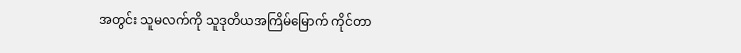အတွင်း သူမလက်ကို သူဒုတိယအကြိမ်မြောက် ကိုင်တာ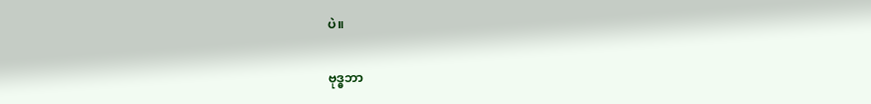ပဲ။

ဗုဒ္ဓဘာ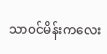သာ၀င်မိန်းကလေး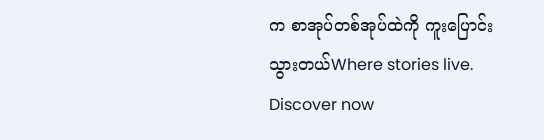က စာအုပ်တစ်အုပ်ထဲကို ကူးပြောင်းသွားတယ်Where stories live. Discover now